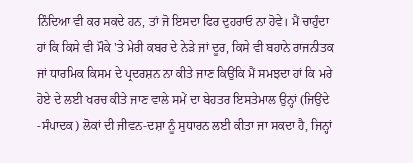ਨਿੰਦਿਆ ਵੀ ਕਰ ਸਕਦੇ ਹਨ, ਤਾਂ ਜੋ ਇਸਦਾ ਫਿਰ ਦੁਹਰਾਓ ਨਾ ਹੋਵੇ। ਮੈਂ ਚਾਹੁੰਦਾ ਹਾਂ ਕਿ ਕਿਸੇ ਵੀ ਮੌਕੇ 'ਤੇ ਮੇਰੀ ਕਬਰ ਦੇ ਨੇੜੇ ਜਾਂ ਦੂਰ, ਕਿਸੇ ਵੀ ਬਹਾਨੇ ਰਾਜਨੀਤਕ ਜਾਂ ਧਾਰਮਿਕ ਕਿਸਮ ਦੇ ਪ੍ਰਦਰਸ਼ਨ ਨਾ ਕੀਤੇ ਜਾਣ ਕਿਉਂਕਿ ਮੈਂ ਸਮਝਦਾ ਹਾਂ ਕਿ ਮਰੇ ਹੋਏ ਦੇ ਲਈ ਖਰਚ ਕੀਤੇ ਜਾਣ ਵਾਲੇ ਸਮੇਂ ਦਾ ਬੇਹਤਰ ਇਸਤੇਮਾਲ ਉਨ੍ਹਾਂ (ਜਿਉਂਦੇ -ਸੰਪਾਦਕ) ਲੋਕਾਂ ਦੀ ਜੀਵਨ-ਦਸ਼ਾ ਨੂੰ ਸੁਧਾਰਨ ਲਈ ਕੀਤਾ ਜਾ ਸਕਦਾ ਹੈ, ਜਿਨ੍ਹਾਂ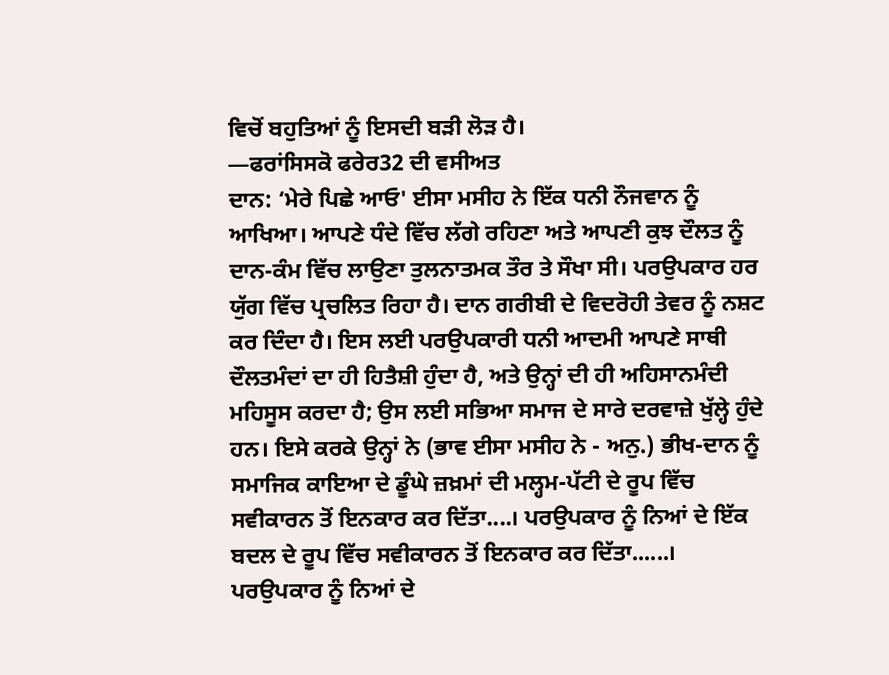ਵਿਚੋਂ ਬਹੁਤਿਆਂ ਨੂੰ ਇਸਦੀ ਬੜੀ ਲੋੜ ਹੈ।
—ਫਰਾਂਸਿਸਕੋ ਫਰੇਰ32 ਦੀ ਵਸੀਅਤ
ਦਾਨ: ‘ਮੇਰੇ ਪਿਛੇ ਆਓ' ਈਸਾ ਮਸੀਹ ਨੇ ਇੱਕ ਧਨੀ ਨੌਜਵਾਨ ਨੂੰ ਆਖਿਆ। ਆਪਣੇ ਧੰਦੇ ਵਿੱਚ ਲੱਗੇ ਰਹਿਣਾ ਅਤੇ ਆਪਣੀ ਕੁਝ ਦੌਲਤ ਨੂੰ ਦਾਨ-ਕੰਮ ਵਿੱਚ ਲਾਉਣਾ ਤੁਲਨਾਤਮਕ ਤੌਰ ਤੇ ਸੌਖਾ ਸੀ। ਪਰਉਪਕਾਰ ਹਰ ਯੁੱਗ ਵਿੱਚ ਪ੍ਰਚਲਿਤ ਰਿਹਾ ਹੈ। ਦਾਨ ਗਰੀਬੀ ਦੇ ਵਿਦਰੋਹੀ ਤੇਵਰ ਨੂੰ ਨਸ਼ਟ ਕਰ ਦਿੰਦਾ ਹੈ। ਇਸ ਲਈ ਪਰਉਪਕਾਰੀ ਧਨੀ ਆਦਮੀ ਆਪਣੇ ਸਾਥੀ ਦੌਲਤਮੰਦਾਂ ਦਾ ਹੀ ਹਿਤੈਸ਼ੀ ਹੁੰਦਾ ਹੈ, ਅਤੇ ਉਨ੍ਹਾਂ ਦੀ ਹੀ ਅਹਿਸਾਨਮੰਦੀ ਮਹਿਸੂਸ ਕਰਦਾ ਹੈ; ਉਸ ਲਈ ਸਭਿਆ ਸਮਾਜ ਦੇ ਸਾਰੇ ਦਰਵਾਜ਼ੇ ਖੁੱਲ੍ਹੇ ਹੁੰਦੇ ਹਨ। ਇਸੇ ਕਰਕੇ ਉਨ੍ਹਾਂ ਨੇ (ਭਾਵ ਈਸਾ ਮਸੀਹ ਨੇ - ਅਨੁ.) ਭੀਖ-ਦਾਨ ਨੂੰ ਸਮਾਜਿਕ ਕਾਇਆ ਦੇ ਡੂੰਘੇ ਜ਼ਖ਼ਮਾਂ ਦੀ ਮਲ੍ਹਮ-ਪੱਟੀ ਦੇ ਰੂਪ ਵਿੱਚ ਸਵੀਕਾਰਨ ਤੋਂ ਇਨਕਾਰ ਕਰ ਦਿੱਤਾ....। ਪਰਉਪਕਾਰ ਨੂੰ ਨਿਆਂ ਦੇ ਇੱਕ ਬਦਲ ਦੇ ਰੂਪ ਵਿੱਚ ਸਵੀਕਾਰਨ ਤੋਂ ਇਨਕਾਰ ਕਰ ਦਿੱਤਾ......। ਪਰਉਪਕਾਰ ਨੂੰ ਨਿਆਂ ਦੇ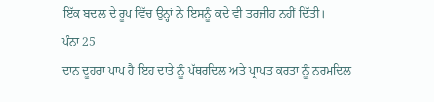ਇੱਕ ਬਦਲ ਦੇ ਰੂਪ ਵਿੱਚ ਉਨ੍ਹਾਂ ਨੇ ਇਸਨੂੰ ਕਦੇ ਵੀ ਤਰਜੀਹ ਨਹੀਂ ਦਿੱਤੀ।
ਪੰਨਾ 25
ਦਾਨ ਦੂਹਰਾ ਪਾਪ ਹੈ ਇਹ ਦਾਤੇ ਨੂੰ ਪੱਥਰਦਿਲ ਅਤੇ ਪ੍ਰਾਪਤ ਕਰਤਾ ਨੂੰ ਨਰਮਦਿਲ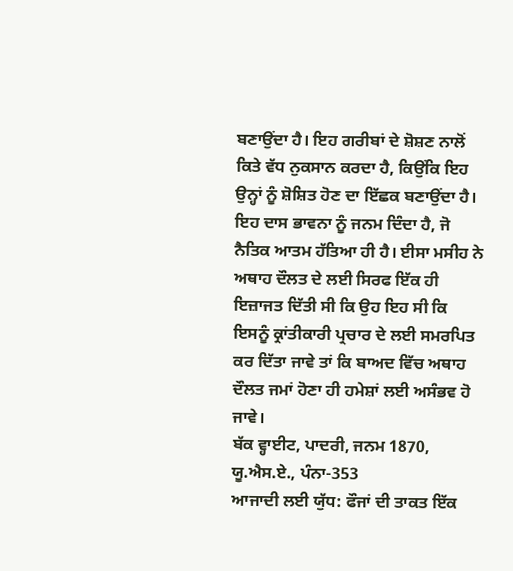ਬਣਾਉਂਦਾ ਹੈ। ਇਹ ਗਰੀਬਾਂ ਦੇ ਸ਼ੋਸ਼ਣ ਨਾਲੋਂ ਕਿਤੇ ਵੱਧ ਨੁਕਸਾਨ ਕਰਦਾ ਹੈ, ਕਿਉਂਕਿ ਇਹ ਉਨ੍ਹਾਂ ਨੂੰ ਸ਼ੋਸ਼ਿਤ ਹੋਣ ਦਾ ਇੱਛਕ ਬਣਾਉਂਦਾ ਹੈ। ਇਹ ਦਾਸ ਭਾਵਨਾ ਨੂੰ ਜਨਮ ਦਿੰਦਾ ਹੈ, ਜੋ ਨੈਤਿਕ ਆਤਮ ਹੱਤਿਆ ਹੀ ਹੈ। ਈਸਾ ਮਸੀਹ ਨੇ ਅਥਾਹ ਦੌਲਤ ਦੇ ਲਈ ਸਿਰਫ ਇੱਕ ਹੀ ਇਜ਼ਾਜਤ ਦਿੱਤੀ ਸੀ ਕਿ ਉਹ ਇਹ ਸੀ ਕਿ ਇਸਨੂੰ ਕ੍ਰਾਂਤੀਕਾਰੀ ਪ੍ਰਚਾਰ ਦੇ ਲਈ ਸਮਰਪਿਤ ਕਰ ਦਿੱਤਾ ਜਾਵੇ ਤਾਂ ਕਿ ਬਾਅਦ ਵਿੱਚ ਅਥਾਹ ਦੌਲਤ ਜਮਾਂ ਹੋਣਾ ਹੀ ਹਮੇਸ਼ਾਂ ਲਈ ਅਸੰਭਵ ਹੋ ਜਾਵੇ।
ਬੱਕ ਵ੍ਹਾਈਟ, ਪਾਦਰੀ, ਜਨਮ 1870, ਯੂ.ਐਸ.ਏ., ਪੰਨਾ-353
ਆਜਾਦੀ ਲਈ ਯੁੱਧ: ਫੌਜਾਂ ਦੀ ਤਾਕਤ ਇੱਕ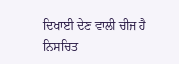ਦਿਖਾਈ ਦੇਣ ਵਾਲੀ ਚੀਜ ਹੈ
ਨਿਸਚਿਤ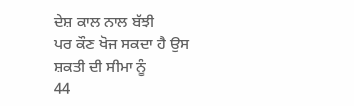ਦੇਸ਼ ਕਾਲ ਨਾਲ ਬੱਝੀ
ਪਰ ਕੌਣ ਖੋਜ ਸਕਦਾ ਹੈ ਉਸ ਸ਼ਕਤੀ ਦੀ ਸੀਮਾ ਨੂੰ
44